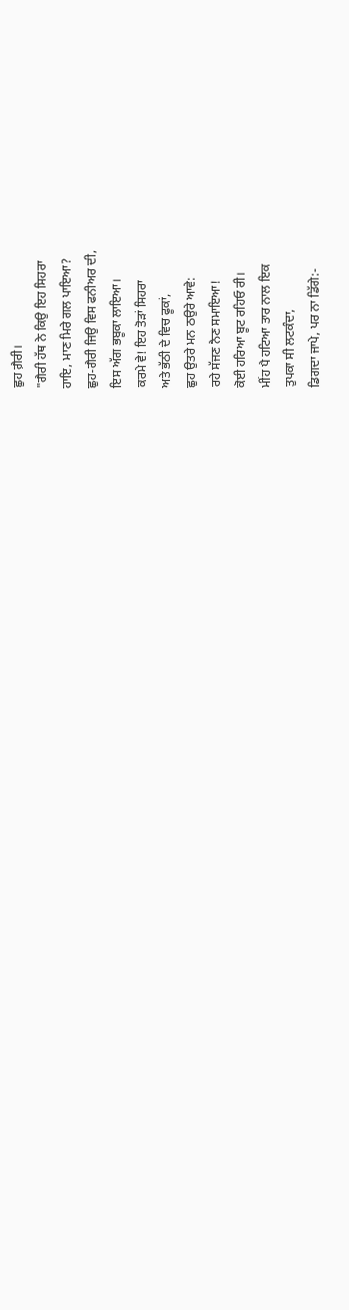ਛੁਹ ਗ਼ੈਰੀ।
"ਗੈਰੀ ਹੱਥ ਨੇ ਕਿਉ ਇਹ ਸਿਹਰਾ
ਹਾਇ, ਮਾਣ ਮਿਰੇ ਗਲ ਪਾਇਆ?
ਛੁਹ-ਗੈਰੀ ਜਿਉ ਵਿਸ ਫਨੀਅਰ ਦੀ,
ਇਸ ਅੱਗ ਭਬੂਕਾ ਲਾਇਆ।
ਕਰਮੇ ਵੇ! ਇਹ ਤੋੜਾਂ ਸਿਹਰਾ
ਅਤੇ ਭੱਠੀ ਦੇ ਵਿਚ ਫੂਕਾਂ,
ਛੁਹ ਉਤਰੇ ਮਨ ਠਉਰੇ ਆਵੇ:
ਰਹੇ ਸੱਜਣ ਨੈਣ ਸਮਾਇਆ!
ਕੋਈ ਹਰਿਆ ਬੂਟ ਰਹਿਓ ਰੀ।
ਮੀਂਹ ਪੈ ਹਟਿਆ ਤਾਰ ਨਾਲ ਇਕ
ਤੁਪਕਾ ਸੀ ਲਟਕੰਦਾ,
ਡਿਗਦਾ ਜਾਪੇ, ਪਰ ਨਾ ਡਿੱਗੇ:-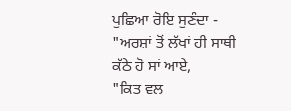ਪੁਛਿਆ ਰੋਇ ਸੁਣੰਦਾ -
"ਅਰਸ਼ਾਂ ਤੋਂ ਲੱਖਾਂ ਹੀ ਸਾਥੀ
ਕੱਠੇ ਹੋ ਸਾਂ ਆਏ,
"ਕਿਤ ਵਲ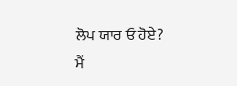ਲੋਪ ਯਾਰ ਓ ਹੋਏ?
ਮੈਂ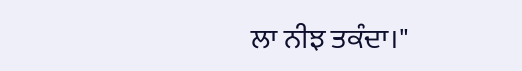ਲਾ ਨੀਝ ਤਕੰਦਾ।"